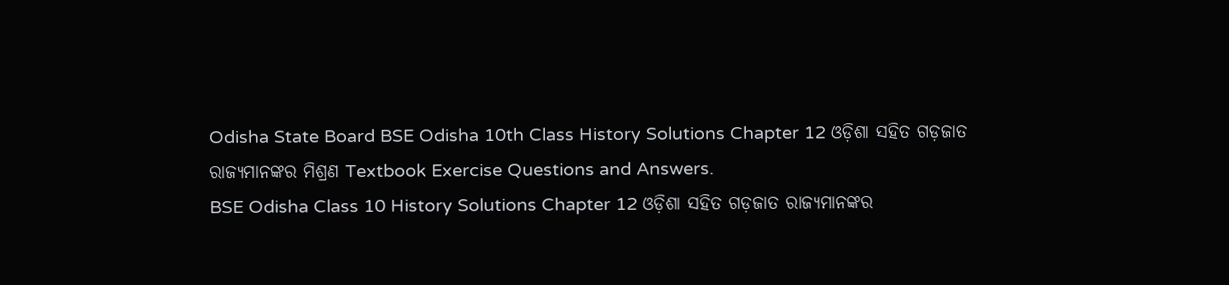Odisha State Board BSE Odisha 10th Class History Solutions Chapter 12 ଓଡ଼ିଶା ସହିତ ଗଡ଼ଜାତ ରାଜ୍ୟମାନଙ୍କର ମିଶ୍ରଣ Textbook Exercise Questions and Answers.
BSE Odisha Class 10 History Solutions Chapter 12 ଓଡ଼ିଶା ସହିତ ଗଡ଼ଜାତ ରାଜ୍ୟମାନଙ୍କର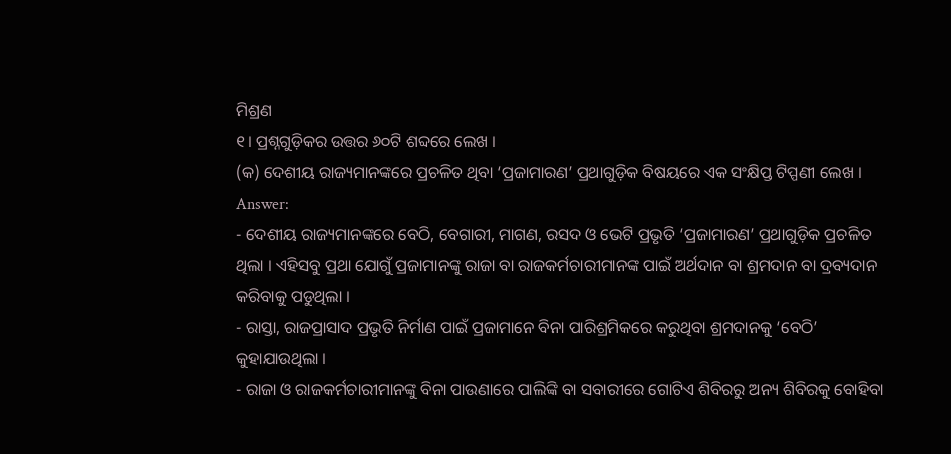ମିଶ୍ରଣ
୧। ପ୍ରଶ୍ନଗୁଡ଼ିକର ଉତ୍ତର ୬୦ଟି ଶବ୍ଦରେ ଲେଖ ।
(କ) ଦେଶୀୟ ରାଜ୍ୟମାନଙ୍କରେ ପ୍ରଚଳିତ ଥିବା ‘ପ୍ରଜାମାରଣ’ ପ୍ରଥାଗୁଡ଼ିକ ବିଷୟରେ ଏକ ସଂକ୍ଷିପ୍ତ ଟିପ୍ପଣୀ ଲେଖ ।
Answer:
- ଦେଶୀୟ ରାଜ୍ୟମାନଙ୍କରେ ବେଠି, ବେଗାରୀ, ମାଗଣ, ରସଦ ଓ ଭେଟି ପ୍ରଭୃତି ‘ପ୍ରଜାମାରଣ’ ପ୍ରଥାଗୁଡ଼ିକ ପ୍ରଚଳିତ ଥିଲା । ଏହିସବୁ ପ୍ରଥା ଯୋଗୁଁ ପ୍ରଜାମାନଙ୍କୁ ରାଜା ବା ରାଜକର୍ମଚାରୀମାନଙ୍କ ପାଇଁ ଅର୍ଥଦାନ ବା ଶ୍ରମଦାନ ବା ଦ୍ରବ୍ୟଦାନ କରିବାକୁ ପଡୁଥିଲା ।
- ରାସ୍ତା, ରାଜପ୍ରାସାଦ ପ୍ରଭୃତି ନିର୍ମାଣ ପାଇଁ ପ୍ରଜାମାନେ ବିନା ପାରିଶ୍ରମିକରେ କରୁଥିବା ଶ୍ରମଦାନକୁ ‘ବେଠି’ କୁହାଯାଉଥିଲା ।
- ରାଜା ଓ ରାଜକର୍ମଚାରୀମାନଙ୍କୁ ବିନା ପାଉଣାରେ ପାଲିଙ୍କି ବା ସବାରୀରେ ଗୋଟିଏ ଶିବିରରୁ ଅନ୍ୟ ଶିବିରକୁ ବୋହିବା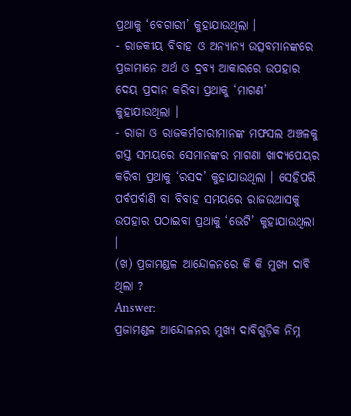ପ୍ରଥାକୁ ‘ବେଗାରୀ’ କୁହାଯାଉଥିଲା ।
- ରାଜକୀୟ ବିବାହ ଓ ଅନ୍ୟାନ୍ୟ ଉତ୍ସବମାନଙ୍କରେ ପ୍ରଜାମାନେ ଅର୍ଥ ଓ ଦ୍ରବ୍ୟ ଆକାରରେ ଉପହାର ଦେୟ ପ୍ରଦାନ କରିବା ପ୍ରଥାକୁ ‘ମାଗଣ’ କୁହାଯାଉଥିଲା ।
- ରାଜା ଓ ରାଜକର୍ମଚାରୀମାନଙ୍କ ମଫସଲ ଅଞ୍ଚଳକୁ ଗସ୍ତ ସମୟରେ ସେମାନଙ୍କର ମାଗଣା ଖାଦ୍ୟପେୟର କରିବା ପ୍ରଥାକୁ ‘ରସଦ’ କୁହାଯାଉଥିଲା । ସେହିପରି ପର୍ବପର୍ବାଣି ବା ବିବାହ ସମୟରେ ରାଜଉଆସକୁ ଉପହାର ପଠାଇବା ପ୍ରଥାକୁ ‘ଭେଟି’ କୁହାଯାଉଥିଲା ।
(ଖ) ପ୍ରଜାମଣ୍ଡଳ ଆନ୍ଦୋଳନରେ କି କି ମୁଖ୍ୟ ଦାବି ଥିଲା ?
Answer:
ପ୍ରଜାମଣ୍ଡଳ ଆନ୍ଦୋଳନର ମୁଖ୍ୟ ଦାବିଗୁଡ଼ିକ ନିମ୍ନ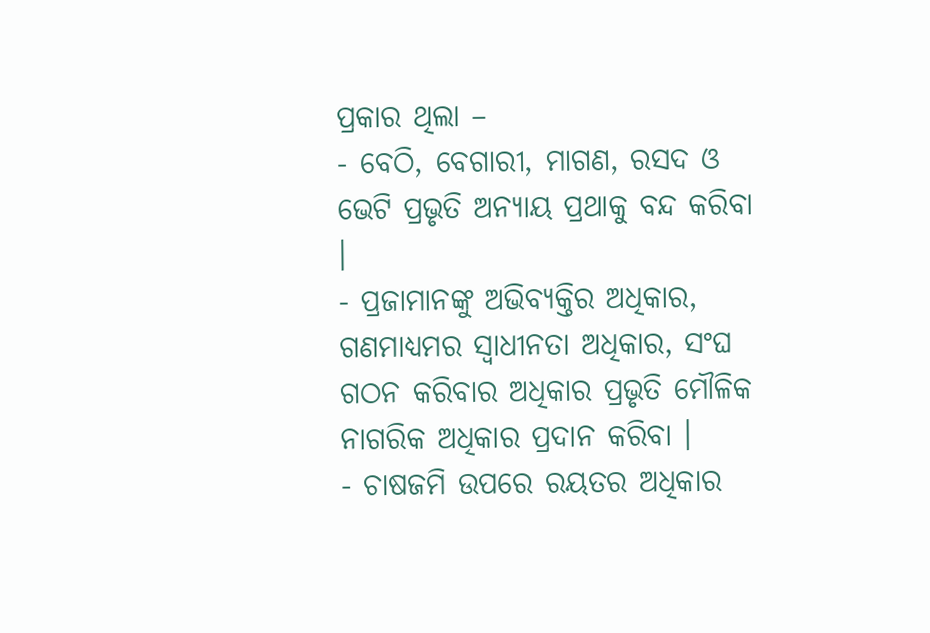ପ୍ରକାର ଥିଲା –
- ବେଠି, ବେଗାରୀ, ମାଗଣ, ରସଦ ଓ ଭେଟି ପ୍ରଭୃତି ଅନ୍ୟାୟ ପ୍ରଥାକୁ ବନ୍ଦ କରିବା ।
- ପ୍ରଜାମାନଙ୍କୁ ଅଭିବ୍ୟକ୍ତିର ଅଧିକାର, ଗଣମାଧ୍ୟମର ସ୍ଵାଧୀନତା ଅଧିକାର, ସଂଘ ଗଠନ କରିବାର ଅଧିକାର ପ୍ରଭୃତି ମୌଳିକ ନାଗରିକ ଅଧିକାର ପ୍ରଦାନ କରିବା ।
- ଚାଷଜମି ଉପରେ ରୟତର ଅଧିକାର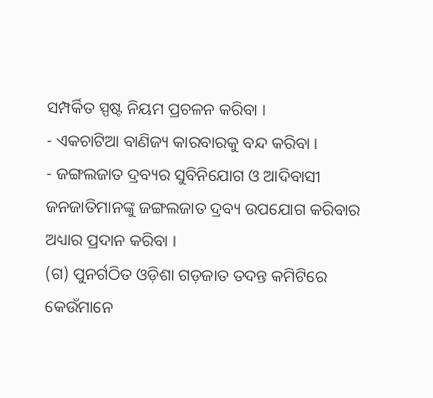ସମ୍ପର୍କିତ ସ୍ପଷ୍ଟ ନିୟମ ପ୍ରଚଳନ କରିବା ।
- ଏକଚାଟିଆ ବାଣିଜ୍ୟ କାରବାରକୁ ବନ୍ଦ କରିବା ।
- ଜଙ୍ଗଲଜାତ ଦ୍ରବ୍ୟର ସୁବିନିଯୋଗ ଓ ଆଦିବାସୀ ଜନଜାତିମାନଙ୍କୁ ଜଙ୍ଗଲଜାତ ଦ୍ରବ୍ୟ ଉପଯୋଗ କରିବାର ଅଧ୍ୟାର ପ୍ରଦାନ କରିବା ।
(ଗ) ପୁନର୍ଗଠିତ ଓଡ଼ିଶା ଗଡ଼ଜାତ ତଦନ୍ତ କମିଟିରେ କେଉଁମାନେ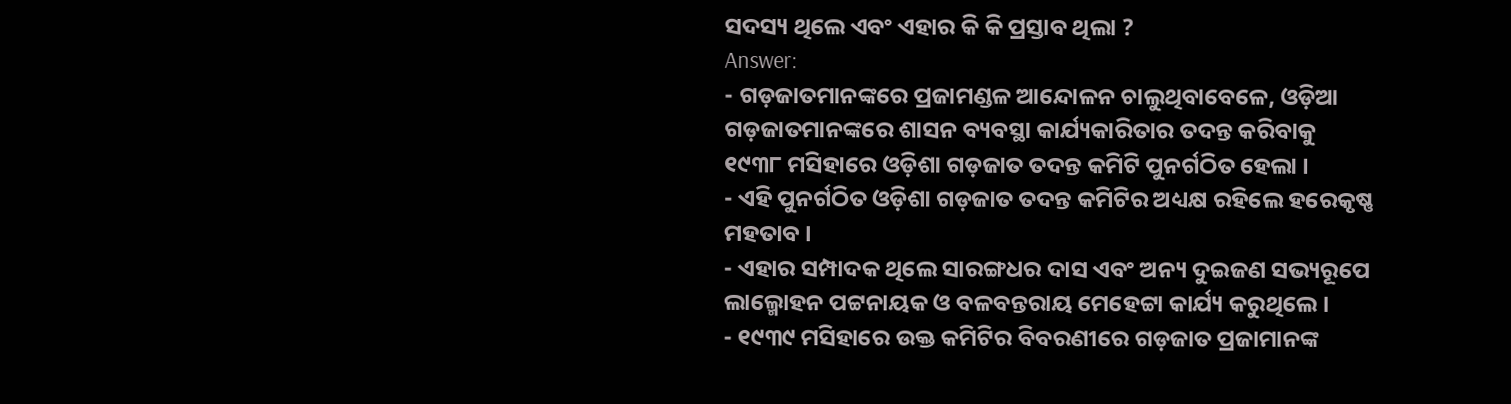ସଦସ୍ୟ ଥିଲେ ଏବଂ ଏହାର କି କି ପ୍ରସ୍ତାବ ଥିଲା ?
Answer:
- ଗଡ଼ଜାତମାନଙ୍କରେ ପ୍ରଜାମଣ୍ଡଳ ଆନ୍ଦୋଳନ ଚାଲୁଥିବାବେଳେ, ଓଡ଼ିଆ ଗଡ଼ଜାତମାନଙ୍କରେ ଶାସନ ବ୍ୟବସ୍ଥା କାର୍ଯ୍ୟକାରିତାର ତଦନ୍ତ କରିବାକୁ ୧୯୩୮ ମସିହାରେ ଓଡ଼ିଶା ଗଡ଼ଜାତ ତଦନ୍ତ କମିଟି ପୁନର୍ଗଠିତ ହେଲା ।
- ଏହି ପୁନର୍ଗଠିତ ଓଡ଼ିଶା ଗଡ଼ଜାତ ତଦନ୍ତ କମିଟିର ଅଧ୍ୟକ୍ଷ ରହିଲେ ହରେକୃଷ୍ଣ ମହତାବ ।
- ଏହାର ସମ୍ପାଦକ ଥିଲେ ସାରଙ୍ଗଧର ଦାସ ଏବଂ ଅନ୍ୟ ଦୁଇଜଣ ସଭ୍ୟରୂପେ ଲାଲ୍ମୋହନ ପଟ୍ଟନାୟକ ଓ ବଳବନ୍ତରାୟ ମେହେଟ୍ଟା କାର୍ଯ୍ୟ କରୁଥିଲେ ।
- ୧୯୩୯ ମସିହାରେ ଉକ୍ତ କମିଟିର ବିବରଣୀରେ ଗଡ଼ଜାତ ପ୍ରଜାମାନଙ୍କ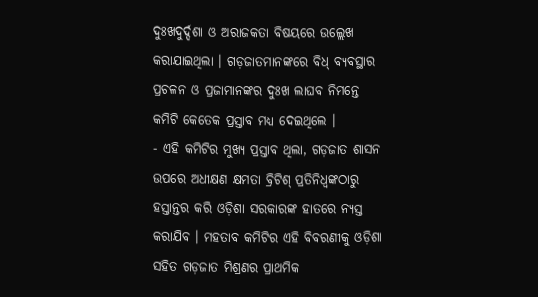ଦୁଃଖଦୁର୍ଦ୍ଦଶା ଓ ଅରାଜକତା ବିଷୟରେ ଉଲ୍ଲେଖ କରାଯାଇଥିଲା । ଗଡ଼ଜାତମାନଙ୍କରେ ବିଧ୍ ବ୍ୟବସ୍ଥାର ପ୍ରଚଳନ ଓ ପ୍ରଜାମାନଙ୍କର ଦୁଃଖ ଲାଘବ ନିମନ୍ତେ କମିଟି କେତେକ ପ୍ରସ୍ତାବ ମଧ୍ୟ ଦେଇଥିଲେ ।
- ଏହି କମିଟିର ମୁଖ୍ୟ ପ୍ରସ୍ତାବ ଥିଲା, ଗଡ଼ଜାତ ଶାସନ ଉପରେ ଅଧୀକ୍ଷଣ କ୍ଷମତା ବ୍ରିଟିଶ୍ ପ୍ରତିନିଧ୍ଵଙ୍କଠାରୁ ହସ୍ତାନ୍ତର କରି ଓଡ଼ିଶା ସରକାରଙ୍କ ହାତରେ ନ୍ୟସ୍ତ କରାଯିବ । ମହତାବ କମିଟିର ଏହି ବିବରଣୀକୁ ଓଡ଼ିଶା ସହିତ ଗଡ଼ଜାତ ମିଶ୍ରଣର ପ୍ରାଥମିକ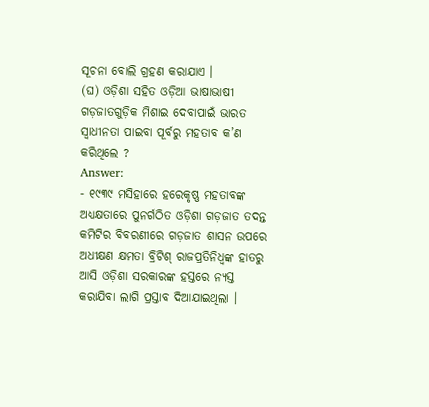ସୂଚନା ବୋଲି ଗ୍ରହଣ କରାଯାଏ ।
(ଘ) ଓଡ଼ିଶା ସହିତ ଓଡ଼ିଆ ଭାଷାଭାଷୀ ଗଡ଼ଜାତଗୁଡ଼ିକ ମିଶାଇ ଦେବାପାଇଁ ଭାରତ ସ୍ଵାଧୀନତା ପାଇବା ପୂର୍ବରୁ ମହତାବ କ’ଣ କରିଥିଲେ ?
Answer:
- ୧୯୩୯ ମସିହାରେ ହରେକୃଷ୍ଣ ମହତାବଙ୍କ ଅଧ୍ୟକ୍ଷତାରେ ପୁନର୍ଗଠିତ ଓଡ଼ିଶା ଗଡ଼ଜାତ ତଦନ୍ତ କମିଟିର ବିବରଣୀରେ ଗଡ଼ଜାତ ଶାସନ ଉପରେ ଅଧୀକ୍ଷଣ କ୍ଷମତା ବ୍ରିଟିଶ୍ ରାଜପ୍ରତିନିଧ୍ଵଙ୍କ ହାତରୁ ଆସି ଓଡ଼ିଶା ସରକାରଙ୍କ ହସ୍ତରେ ନ୍ୟସ୍ତ କରାଯିବା ଲାଗି ପ୍ରସ୍ତାବ ଦିଆଯାଇଥିଲା ।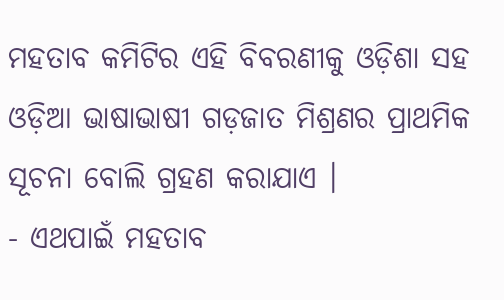ମହତାବ କମିଟିର ଏହି ବିବରଣୀକୁ ଓଡ଼ିଶା ସହ ଓଡ଼ିଆ ଭାଷାଭାଷୀ ଗଡ଼ଜାତ ମିଶ୍ରଣର ପ୍ରାଥମିକ ସୂଚନା ବୋଲି ଗ୍ରହଣ କରାଯାଏ ।
- ଏଥପାଇଁ ମହତାବ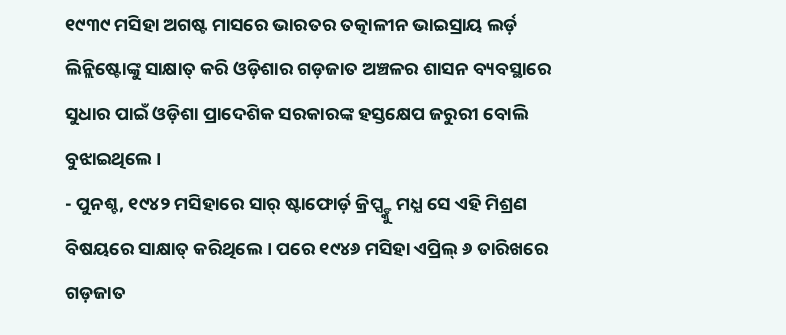୧୯୩୯ ମସିହା ଅଗଷ୍ଟ ମାସରେ ଭାରତର ତତ୍କାଳୀନ ଭାଇସ୍ରାୟ ଲର୍ଡ଼ ଲିନ୍ଲିଷ୍ଟୋଙ୍କୁ ସାକ୍ଷାତ୍ କରି ଓଡ଼ିଶାର ଗଡ଼ଜାତ ଅଞ୍ଚଳର ଶାସନ ବ୍ୟବସ୍ଥାରେ ସୁଧାର ପାଇଁ ଓଡ଼ିଶା ପ୍ରାଦେଶିକ ସରକାରଙ୍କ ହସ୍ତକ୍ଷେପ ଜରୁରୀ ବୋଲି ବୁଝାଇଥିଲେ ।
- ପୁନଶ୍ଚ, ୧୯୪୨ ମସିହାରେ ସାର୍ ଷ୍ଟାଫୋର୍ଡ଼ କ୍ରିପ୍ସ୍ଙ୍କୁ ମଧ୍ଯ ସେ ଏହି ମିଶ୍ରଣ ବିଷୟରେ ସାକ୍ଷାତ୍ କରିଥିଲେ । ପରେ ୧୯୪୬ ମସିହା ଏପ୍ରିଲ୍ ୬ ତାରିଖରେ ଗଡ଼ଜାତ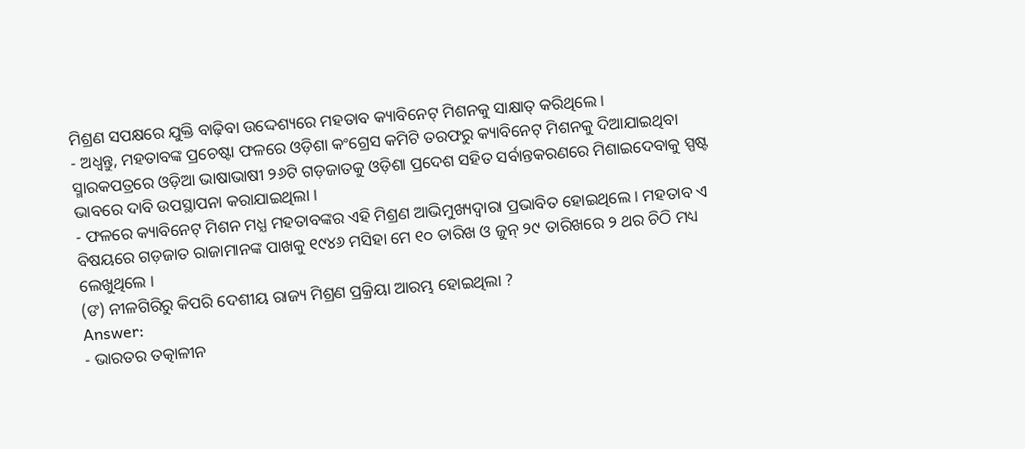ମିଶ୍ରଣ ସପକ୍ଷରେ ଯୁକ୍ତି ବାଢ଼ିବା ଉଦ୍ଦେଶ୍ୟରେ ମହତାବ କ୍ୟାବିନେଟ୍ ମିଶନକୁ ସାକ୍ଷାତ୍ କରିଥିଲେ ।
- ଅଧ୍ଵନ୍ତୁ, ମହତାବଙ୍କ ପ୍ରଚେଷ୍ଟା ଫଳରେ ଓଡ଼ିଶା କଂଗ୍ରେସ କମିଟି ତରଫରୁ କ୍ୟାବିନେଟ୍ ମିଶନକୁ ଦିଆଯାଇଥିବା ସ୍ମାରକପତ୍ରରେ ଓଡ଼ିଆ ଭାଷାଭାଷୀ ୨୬ଟି ଗଡ଼ଜାତକୁ ଓଡ଼ିଶା ପ୍ରଦେଶ ସହିତ ସର୍ବାନ୍ତକରଣରେ ମିଶାଇଦେବାକୁ ସ୍ପଷ୍ଟ ଭାବରେ ଦାବି ଉପସ୍ଥାପନା କରାଯାଇଥିଲା ।
- ଫଳରେ କ୍ୟାବିନେଟ୍ ମିଶନ ମଧ୍ଯ ମହତାବଙ୍କର ଏହି ମିଶ୍ରଣ ଆଭିମୁଖ୍ୟଦ୍ୱାରା ପ୍ରଭାବିତ ହୋଇଥିଲେ । ମହତାବ ଏ ବିଷୟରେ ଗଡ଼ଜାତ ରାଜାମାନଙ୍କ ପାଖକୁ ୧୯୪୬ ମସିହା ମେ ୧୦ ତାରିଖ ଓ ଜୁନ୍ ୨୯ ତାରିଖରେ ୨ ଥର ଚିଠି ମଧ୍ୟ ଲେଖୁଥିଲେ ।
(ଙ) ନୀଳଗିରିରୁ କିପରି ଦେଶୀୟ ରାଜ୍ୟ ମିଶ୍ରଣ ପ୍ରକ୍ରିୟା ଆରମ୍ଭ ହୋଇଥିଲା ?
Answer:
- ଭାରତର ତତ୍କାଳୀନ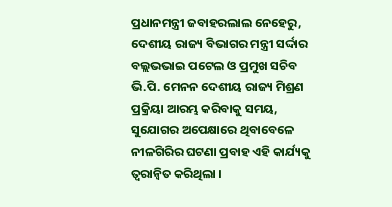ପ୍ରଧାନମନ୍ତ୍ରୀ ଜବାହରଲାଲ ନେହେରୁ, ଦେଶୀୟ ରାଜ୍ୟ ବିଭାଗର ମନ୍ତ୍ରୀ ସର୍ଦ୍ଦାର ବଲ୍ଲଭଭାଇ ପଟେଲ ଓ ପ୍ରମୁଖ ସଚିବ ଭି.ପି. ମେନନ ଦେଶୀୟ ରାଜ୍ୟ ମିଶ୍ରଣ ପ୍ରକ୍ରିୟା ଆରମ୍ଭ କରିବାକୁ ସମୟ, ସୁଯୋଗର ଅପେକ୍ଷାରେ ଥିବାବେଳେ ନୀଳଗିରିର ଘଟଣା ପ୍ରବାହ ଏହି କାର୍ଯ୍ୟକୁ ତ୍ୱରାନ୍ବିତ କରିଥିଲା ।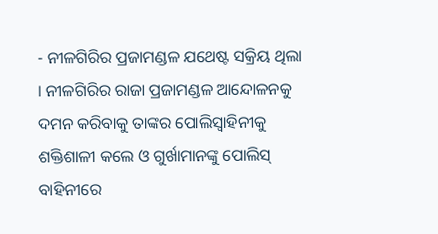- ନୀଳଗିରିର ପ୍ରଜାମଣ୍ଡଳ ଯଥେଷ୍ଟ ସକ୍ରିୟ ଥିଲା । ନୀଳଗିରିର ରାଜା ପ୍ରଜାମଣ୍ଡଳ ଆନ୍ଦୋଳନକୁ ଦମନ କରିବାକୁ ତାଙ୍କର ପୋଲିସ୍ବାହିନୀକୁ ଶକ୍ତିଶାଳୀ କଲେ ଓ ଗୁର୍ଖାମାନଙ୍କୁ ପୋଲିସ୍ ବାହିନୀରେ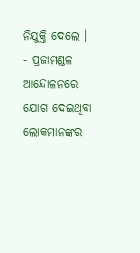ନିଯୁକ୍ତି ଦେଲେ ।
- ପ୍ରଜାମଣ୍ଡଳ ଆନ୍ଦୋଳନରେ ଯୋଗ ଦେଇଥିବା ଲୋକମାନଙ୍କର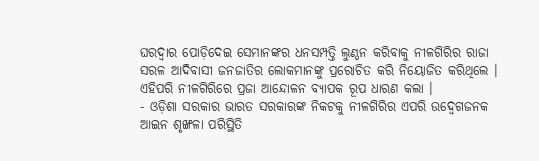ଘରଦ୍ଵାର ପୋଡ଼ିଦେଇ ସେମାନଙ୍କର ଧନସମ୍ପତ୍ତି ଲୁଣ୍ଠନ କରିବାକୁ ନୀଳଗିରିର ରାଜା ସରଳ ଆଦିବାସୀ ଜନଜାତିର ଲୋକମାନଙ୍କୁ ପ୍ରରୋଚିତ କରି ନିୟୋଜିତ କରିଥିଲେ । ଏହିପରି ନୀଳଗିରିରେ ପ୍ରଜା ଆନ୍ଦୋଳନ ବ୍ୟାପକ ରୂପ ଧାରଣ କଲା ।
- ଓଡ଼ିଶା ସରକାର ଭାରତ ସରକାରଙ୍କ ନିକଟକୁ ନୀଳଗିରିର ଏପରି ଉଦ୍ବେଗଜନକ ଆଇନ ଶୃଙ୍ଖଳା ପରିସ୍ଥିତି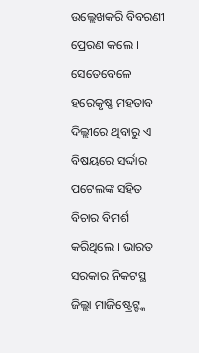ଉଲ୍ଲେଖକରି ବିବରଣୀ ପ୍ରେରଣ କଲେ । ସେତେବେଳେ ହରେକୃଷ୍ଣ ମହତାବ ଦିଲ୍ଲୀରେ ଥିବାରୁ ଏ ବିଷୟରେ ସର୍ଦ୍ଦାର ପଟେଲଙ୍କ ସହିତ ବିଚାର ବିମର୍ଶ କରିଥିଲେ । ଭାରତ ସରକାର ନିକଟସ୍ଥ ଜିଲ୍ଲା ମାଜିଷ୍ଟ୍ରେଟ୍ଙ୍କ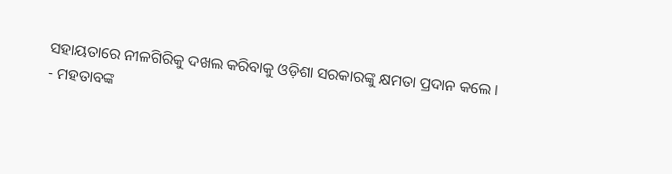ସହାୟତାରେ ନୀଳଗିରିକୁ ଦଖଲ କରିବାକୁ ଓଡ଼ିଶା ସରକାରଙ୍କୁ କ୍ଷମତା ପ୍ରଦାନ କଲେ ।
- ମହତାବଙ୍କ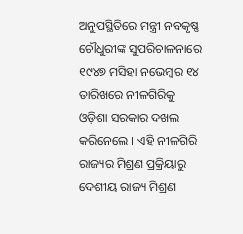ଅନୁପସ୍ଥିତିରେ ମନ୍ତ୍ରୀ ନବକୃଷ୍ଣ ଚୌଧୁରୀଙ୍କ ସୁପରିଚାଳନାରେ ୧୯୪୭ ମସିହା ନଭେମ୍ବର ୧୪ ତାରିଖରେ ନୀଳଗିରିକୁ ଓଡ଼ିଶା ସରକାର ଦଖଲ କରିନେଲେ । ଏହି ନୀଳଗିରି ରାଜ୍ୟର ମିଶ୍ରଣ ପ୍ରକ୍ରିୟାରୁ ଦେଶୀୟ ରାଜ୍ୟ ମିଶ୍ରଣ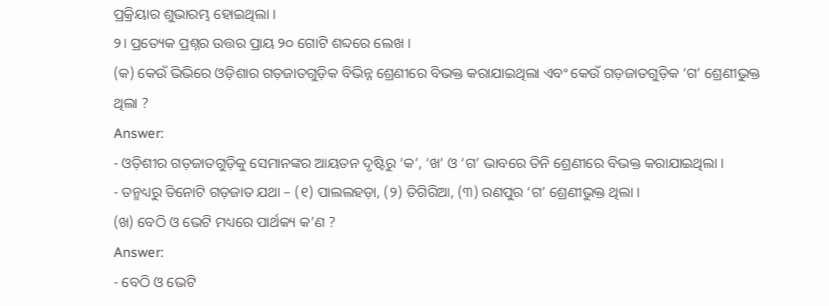ପ୍ରକ୍ରିୟାର ଶୁଭାରମ୍ଭ ହୋଇଥିଲା ।
୨। ପ୍ରତ୍ୟେକ ପ୍ରଶ୍ନର ଉତ୍ତର ପ୍ରାୟ ୨୦ ଗୋଟି ଶବ୍ଦରେ ଲେଖ ।
(କ) କେଉଁ ଭିଭିରେ ଓଡ଼ିଶାର ଗଡ଼ଜାତଗୁଡ଼ିକ ବିଭିନ୍ନ ଶ୍ରେଣୀରେ ବିଭକ୍ତ କରାଯାଇଥିଲା ଏବଂ କେଉଁ ଗଡ଼ଜାତଗୁଡ଼ିକ ‘ଗ’ ଶ୍ରେଣୀଭୁକ୍ତ ଥିଲା ?
Answer:
- ଓଡ଼ିଶୀର ଗଡ଼ଜାତଗୁଡ଼ିକୁ ସେମାନଙ୍କର ଆୟତନ ଦୃଷ୍ଟିରୁ ‘କ’, ‘ଖ’ ଓ ‘ଗ’ ଭାବରେ ତିନି ଶ୍ରେଣୀରେ ବିଭକ୍ତ କରାଯାଇଥିଲା ।
- ତନ୍ମଧ୍ୟରୁ ତିନୋଟି ଗଡ଼ଜାତ ଯଥା – (୧) ପାଲଲହଡ଼ା, (୨) ତିଗିରିଆ, (୩) ରଣପୁର ‘ଗ’ ଶ୍ରେଣୀଭୁକ୍ତ ଥିଲା ।
(ଖ) ବେଠି ଓ ଭେଟି ମଧ୍ୟରେ ପାର୍ଥକ୍ୟ କ’ଣ ?
Answer:
- ବେଠି ଓ ଭେଟି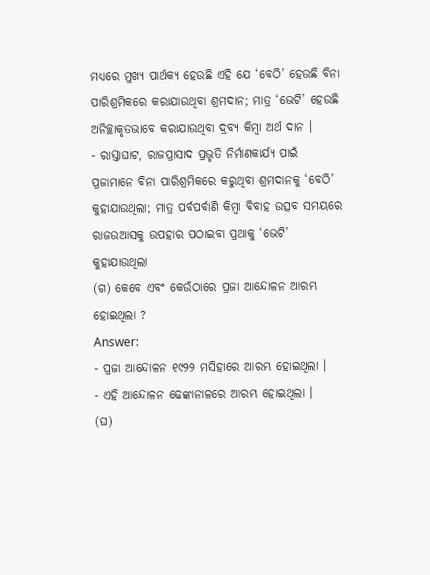ମଧ୍ୟରେ ମୁଖ୍ୟ ପାର୍ଥକ୍ୟ ହେଉଛି ଏହି ଯେ ‘ବେଠି’ ହେଉଛି ବିନା ପାରିଶ୍ରମିକରେ କରାଯାଉଥିବା ଶ୍ରମଦାନ; ମାତ୍ର ‘ଭେଟି’ ହେଉଛି ଅନିଚ୍ଛାକୃତଭାବେ କରାଯାଉଥିବା ଦ୍ରବ୍ୟ କିମ୍ବା ଅର୍ଥ ଦାନ ।
- ରାସ୍ତାଘାଟ, ରାଜପ୍ରାସାଦ ପ୍ରଭୃତି ନିର୍ମାଣକାର୍ଯ୍ୟ ପାଇଁ ପ୍ରଜାମାନେ ବିନା ପାରିଶ୍ରମିକରେ କରୁଥିବା ଶ୍ରମଦାନକୁ ‘ବେଠି’ କୁହାଯାଉଥିଲା; ମାତ୍ର ପର୍ବପର୍ବାଣି କିମ୍ବା ବିବାହ ଉତ୍ସବ ସମୟରେ ରାଜଉଆସକୁ ଉପହାର ପଠାଇବା ପ୍ରଥାକୁ ‘ଭେଟି’ କୁହାଯାଉଥିଲା
(ଗ) କେବେ ଏବଂ କେଉଁଠାରେ ପ୍ରଜା ଆନ୍ଦୋଳନ ଆରମ୍ଭ ହୋଇଥିଲା ?
Answer:
- ପ୍ରଜା ଆନ୍ଦୋଳନ ୧୯୨୨ ମସିହାରେ ଆରମ୍ଭ ହୋଇଥିଲା ।
- ଏହି ଆନ୍ଦୋଳନ ଢେଙ୍କାନାଳରେ ଆରମ୍ଭ ହୋଇଥିଲା ।
(ଘ)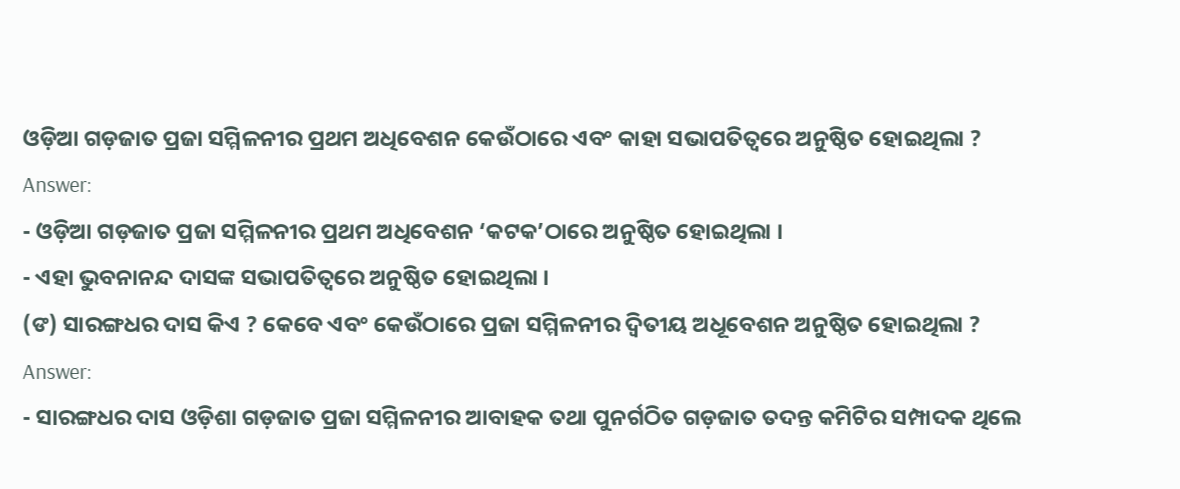ଓଡ଼ିଆ ଗଡ଼ଜାତ ପ୍ରଜା ସମ୍ମିଳନୀର ପ୍ରଥମ ଅଧିବେଶନ କେଉଁଠାରେ ଏବଂ କାହା ସଭାପତିତ୍ବରେ ଅନୁଷ୍ଠିତ ହୋଇଥିଲା ?
Answer:
- ଓଡ଼ିଆ ଗଡ଼ଜାତ ପ୍ରଜା ସମ୍ମିଳନୀର ପ୍ରଥମ ଅଧିବେଶନ ‘କଟକ’ଠାରେ ଅନୁଷ୍ଠିତ ହୋଇଥିଲା ।
- ଏହା ଭୁବନାନନ୍ଦ ଦାସଙ୍କ ସଭାପତିତ୍ୱରେ ଅନୁଷ୍ଠିତ ହୋଇଥିଲା ।
(ଙ) ସାରଙ୍ଗଧର ଦାସ କିଏ ? କେବେ ଏବଂ କେଉଁଠାରେ ପ୍ରଜା ସମ୍ମିଳନୀର ଦ୍ୱିତୀୟ ଅଧୂବେଶନ ଅନୁଷ୍ଠିତ ହୋଇଥିଲା ?
Answer:
- ସାରଙ୍ଗଧର ଦାସ ଓଡ଼ିଶା ଗଡ଼ଜାତ ପ୍ରଜା ସମ୍ମିଳନୀର ଆବାହକ ତଥା ପୁନର୍ଗଠିତ ଗଡ଼ଜାତ ତଦନ୍ତ କମିଟିର ସମ୍ପାଦକ ଥିଲେ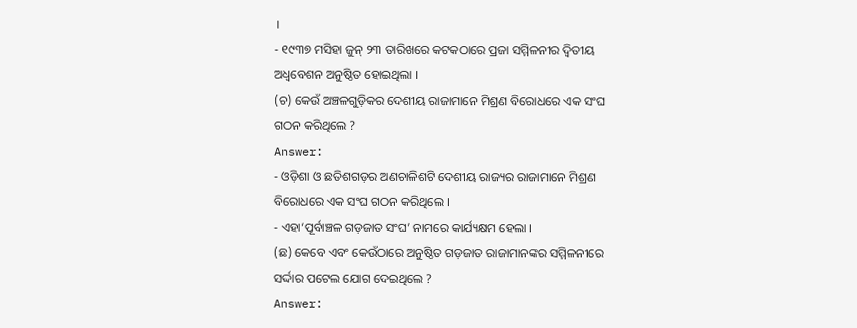।
- ୧୯୩୭ ମସିହା ଜୁନ୍ ୨୩ ତାରିଖରେ କଟକଠାରେ ପ୍ରଜା ସମ୍ମିଳନୀର ଦ୍ଵିତୀୟ ଅଧ୍ବବେଶନ ଅନୁଷ୍ଠିତ ହୋଇଥିଲା ।
(ଚ) କେଉଁ ଅଞ୍ଚଳଗୁଡ଼ିକର ଦେଶୀୟ ରାଜାମାନେ ମିଶ୍ରଣ ବିରୋଧରେ ଏକ ସଂଘ ଗଠନ କରିଥିଲେ ?
Answer:
- ଓଡ଼ିଶା ଓ ଛତିଶଗଡ଼ର ଅଣଚାଳିଶଟି ଦେଶୀୟ ରାଜ୍ୟର ରାଜାମାନେ ମିଶ୍ରଣ ବିରୋଧରେ ଏକ ସଂଘ ଗଠନ କରିଥିଲେ ।
- ଏହା‘ପୂର୍ବାଞ୍ଚଳ ଗଡ଼ଜାତ ସଂଘ’ ନାମରେ କାର୍ଯ୍ୟକ୍ଷମ ହେଲା ।
(ଛ) କେବେ ଏବଂ କେଉଁଠାରେ ଅନୁଷ୍ଠିତ ଗଡ଼ଜାତ ରାଜାମାନଙ୍କର ସମ୍ମିଳନୀରେ ସର୍ଦ୍ଦାର ପଟେଲ ଯୋଗ ଦେଇଥିଲେ ?
Answer: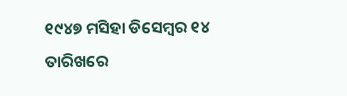୧୯୪୭ ମସିହା ଡିସେମ୍ବର ୧୪ ତାରିଖରେ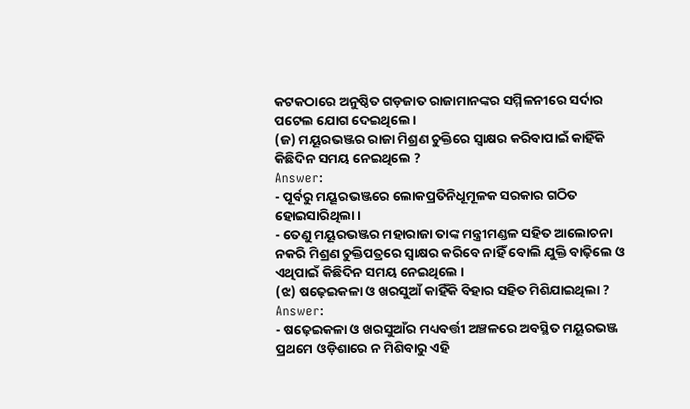କଟକଠାରେ ଅନୁଷ୍ଠିତ ଗଡ଼ଜାତ ରାଜାମାନଙ୍କର ସମ୍ମିଳନୀରେ ସର୍ଦାର ପଟେଲ ଯୋଗ ଦେଇଥିଲେ ।
(ଜ) ମୟୂରଭଞ୍ଜର ରାଜା ମିଶ୍ରଣ ଚୁକ୍ତିରେ ସ୍ବାକ୍ଷର କରିବାପାଇଁ କାହିଁକି କିଛିଦିନ ସମୟ ନେଇଥିଲେ ?
Answer:
- ପୂର୍ବରୁ ମୟୂରଭଞ୍ଜରେ ଲୋକପ୍ରତିନିଧୂମୂଳକ ସରକାର ଗଠିତ ହୋଇସାରିଥିଲା ।
- ତେଣୁ ମୟୂରଭଞ୍ଜର ମହାରାଜା ତାଙ୍କ ମନ୍ତ୍ରୀମଣ୍ଡଳ ସହିତ ଆଲୋଚନା ନକରି ମିଶ୍ରଣ ଚୁକ୍ତିପତ୍ରରେ ସ୍ଵାକ୍ଷର କରିବେ ନାହିଁ ବୋଲି ଯୁକ୍ତି ବାଢ଼ିଲେ ଓ ଏଥିପାଇଁ କିଛିଦିନ ସମୟ ନେଇଥିଲେ ।
(ଝ) ଷଢ଼େଇକଳା ଓ ଖରସୁଆଁ କାହିଁକି ବିହାର ସହିତ ମିଶିଯାଇଥିଲା ?
Answer:
- ଷଢ଼େଇକଳା ଓ ଖରସୁଆଁର ମଧ୍ୟବର୍ତ୍ତୀ ଅଞ୍ଚଳରେ ଅବସ୍ଥିତ ମୟୂରଭଞ୍ଜ ପ୍ରଥମେ ଓଡ଼ିଶାରେ ନ ମିଶିବାରୁ ଏହି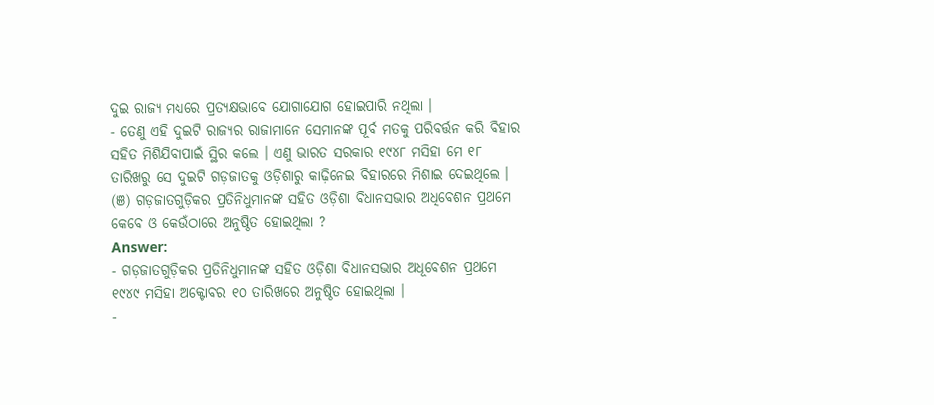ଦୁଇ ରାଜ୍ୟ ମଧ୍ୟରେ ପ୍ରତ୍ୟକ୍ଷଭାବେ ଯୋଗାଯୋଗ ହୋଇପାରି ନଥିଲା ।
- ତେଣୁ ଏହି ଦୁଇଟି ରାଜ୍ୟର ରାଜାମାନେ ସେମାନଙ୍କ ପୂର୍ବ ମତକୁ ପରିବର୍ତ୍ତନ କରି ବିହାର ସହିତ ମିଶିଯିବାପାଇଁ ସ୍ଥିର କଲେ । ଏଣୁ ଭାରତ ସରକାର ୧୯୪୮ ମସିହା ମେ ୧୮ ତାରିଖରୁ ସେ ଦୁଇଟି ଗଡ଼ଜାତକୁ ଓଡ଼ିଶାରୁ କାଢ଼ିନେଇ ବିହାରରେ ମିଶାଇ ଦେଇଥିଲେ ।
(ଞ) ଗଡ଼ଜାତଗୁଡ଼ିକର ପ୍ରତିନିଧୁମାନଙ୍କ ସହିତ ଓଡ଼ିଶା ବିଧାନସଭାର ଅଧିବେଶନ ପ୍ରଥମେ କେବେ ଓ କେଉଁଠାରେ ଅନୁଷ୍ଠିତ ହୋଇଥିଲା ?
Answer:
- ଗଡ଼ଜାତଗୁଡ଼ିକର ପ୍ରତିନିଧୁମାନଙ୍କ ସହିତ ଓଡ଼ିଶା ବିଧାନସଭାର ଅଧୂବେଶନ ପ୍ରଥମେ ୧୯୪୯ ମସିହା ଅକ୍ଟୋବର ୧୦ ତାରିଖରେ ଅନୁଷ୍ଠିତ ହୋଇଥିଲା ।
-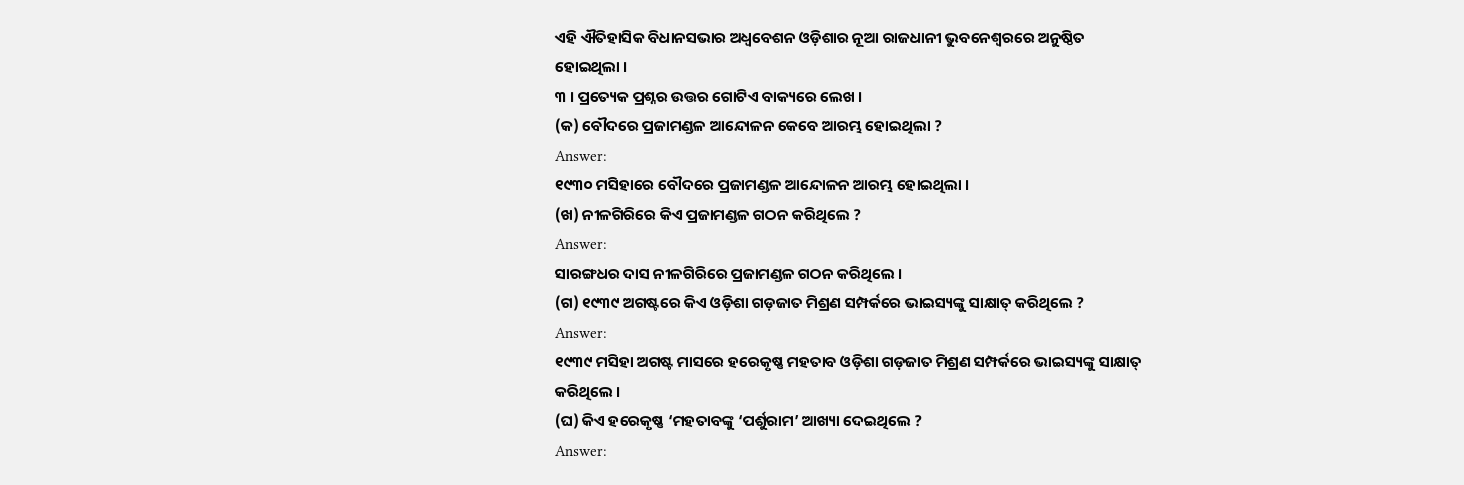ଏହି ଐତିହାସିକ ବିଧାନସଭାର ଅଧ୍ଵବେଶନ ଓଡ଼ିଶାର ନୂଆ ରାଜଧାନୀ ଭୁବନେଶ୍ୱରରେ ଅନୁଷ୍ଠିତ ହୋଇଥିଲା ।
୩ । ପ୍ରତ୍ୟେକ ପ୍ରଶ୍ନର ଉତ୍ତର ଗୋଟିଏ ବାକ୍ୟରେ ଲେଖ ।
(କ) ବୌଦରେ ପ୍ରଜାମଣ୍ଡଳ ଆନ୍ଦୋଳନ କେବେ ଆରମ୍ଭ ହୋଇଥିଲା ?
Answer:
୧୯୩୦ ମସିହାରେ ବୌଦରେ ପ୍ରଜାମଣ୍ଡଳ ଆନ୍ଦୋଳନ ଆରମ୍ଭ ହୋଇଥିଲା ।
(ଖ) ନୀଳଗିରିରେ କିଏ ପ୍ରଜାମଣ୍ଡଳ ଗଠନ କରିଥିଲେ ?
Answer:
ସାରଙ୍ଗଧର ଦାସ ନୀଳଗିରିରେ ପ୍ରଜାମଣ୍ଡଳ ଗଠନ କରିଥିଲେ ।
(ଗ) ୧୯୩୯ ଅଗଷ୍ଟରେ କିଏ ଓଡ଼ିଶା ଗଡ଼ଜାତ ମିଶ୍ରଣ ସମ୍ପର୍କରେ ଭାଇସ୍ୟଙ୍କୁ ସାକ୍ଷାତ୍ କରିଥିଲେ ?
Answer:
୧୯୩୯ ମସିହା ଅଗଷ୍ଟ ମାସରେ ହରେକୃଷ୍ଣ ମହତାବ ଓଡ଼ିଶା ଗଡ଼ଜାତ ମିଶ୍ରଣ ସମ୍ପର୍କରେ ଭାଇସ୍ୟଙ୍କୁ ସାକ୍ଷାତ୍ କରିଥିଲେ ।
(ଘ) କିଏ ହରେକୃଷ୍ଣ ‘ମହତାବଙ୍କୁ ‘ପର୍ଶୁରାମ’ ଆଖ୍ୟା ଦେଇଥିଲେ ?
Answer: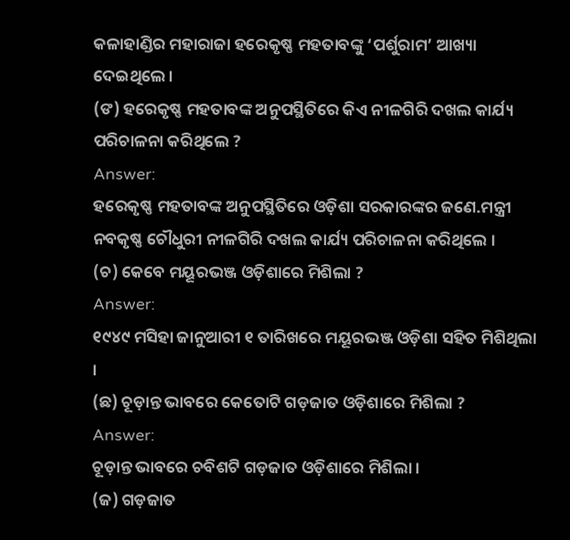କଳାହାଣ୍ଡିର ମହାରାଜା ହରେକୃଷ୍ଣ ମହତାବଙ୍କୁ ‘ପର୍ଶୁରାମ’ ଆଖ୍ୟା ଦେଇଥିଲେ ।
(ଙ) ହରେକୃଷ୍ଣ ମହତାବଙ୍କ ଅନୁପସ୍ଥିତିରେ କିଏ ନୀଳଗିରି ଦଖଲ କାର୍ଯ୍ୟ ପରିଚାଳନା କରିଥିଲେ ?
Answer:
ହରେକୃଷ୍ଣ ମହତାବଙ୍କ ଅନୁପସ୍ଥିତିରେ ଓଡ଼ିଶା ସରକାରଙ୍କର ଜଣେ.ମନ୍ତ୍ରୀ ନବକୃଷ୍ଣ ଚୌଧୁରୀ ନୀଳଗିରି ଦଖଲ କାର୍ଯ୍ୟ ପରିଚାଳନା କରିଥିଲେ ।
(ଚ) କେବେ ମୟୂରଭଞ୍ଜ ଓଡ଼ିଶାରେ ମିଶିଲା ?
Answer:
୧୯୪୯ ମସିହା ଜାନୁଆରୀ ୧ ତାରିଖରେ ମୟୂରଭଞ୍ଜ ଓଡ଼ିଶା ସହିତ ମିଶିଥିଲା ।
(ଛ) ଚୂଡ଼ାନ୍ତ ଭାବରେ କେତୋଟି ଗଡ଼ଜାତ ଓଡ଼ିଶାରେ ମିଶିଲା ?
Answer:
ଚୂଡ଼ାନ୍ତ ଭାବରେ ଚବିଶଟି ଗଡ଼ଜାତ ଓଡ଼ିଶାରେ ମିଶିଲା ।
(ଜ) ଗଡ଼ଜାତ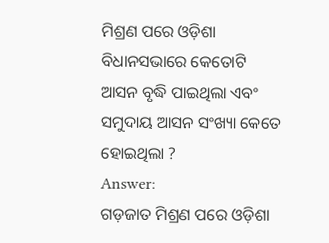ମିଶ୍ରଣ ପରେ ଓଡ଼ିଶା ବିଧାନସଭାରେ କେତୋଟି ଆସନ ବୃଦ୍ଧି ପାଇଥିଲା ଏବଂ ସମୁଦାୟ ଆସନ ସଂଖ୍ୟା କେତେ ହୋଇଥିଲା ?
Answer:
ଗଡ଼ଜାତ ମିଶ୍ରଣ ପରେ ଓଡ଼ିଶା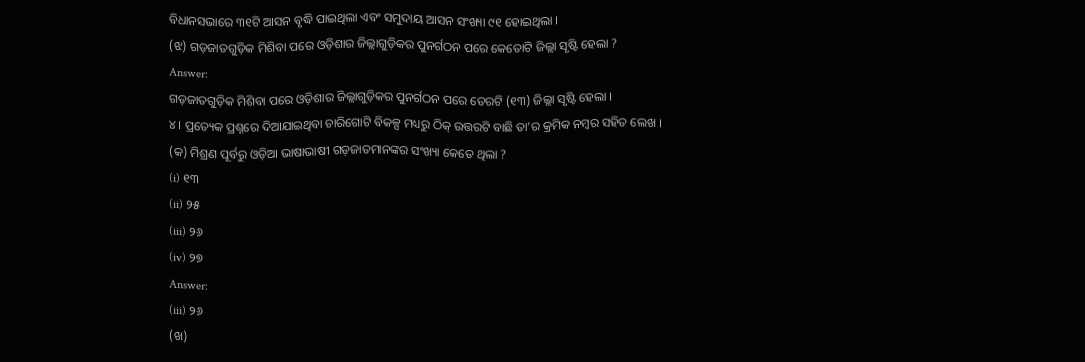ବିଧାନସଭାରେ ୩୧ଟି ଆସନ ବୃଦ୍ଧି ପାଇଥିଲା ଏବଂ ସମୁଦାୟ ଆସନ ସଂଖ୍ୟା ୯୧ ହୋଇଥିଲା ।
(ଝ) ଗଡ଼ଜାତଗୁଡ଼ିକ ମିଶିବା ପରେ ଓଡ଼ିଶାର ଜିଲ୍ଲାଗୁଡ଼ିକର ପୁନର୍ଗଠନ ପରେ କେତୋଟି ଜିଲ୍ଲା ସୃଷ୍ଟି ହେଲା ?
Answer:
ଗଡ଼ଜାତଗୁଡ଼ିକ ମିଶିବା ପରେ ଓଡ଼ିଶାର ଜିଲ୍ଲାଗୁଡ଼ିକର ପୁନର୍ଗଠନ ପରେ ତେରଟି (୧୩) ଜିଲ୍ଲା ସୃଷ୍ଟି ହେଲା ।
୪। ପ୍ରତ୍ୟେକ ପ୍ରଶ୍ନରେ ଦିଆଯାଇଥିବା ଚାରିଗୋଟି ବିକଳ୍ପ ମଧ୍ୟରୁ ଠିକ୍ ଉତ୍ତରଟି ବାଛି ତା’ର କ୍ରମିକ ନମ୍ବର ସହିତ ଲେଖ ।
(କ) ମିଶ୍ରଣ ପୂର୍ବରୁ ଓଡ଼ିଆ ଭାଷାଭାଷୀ ଗଡ଼ଜାତମାନଙ୍କର ସଂଖ୍ୟା କେତେ ଥିଲା ?
(i) ୧୩
(ii) ୨୫
(iii) ୨୬
(iv) ୨୭
Answer:
(iii) ୨୬
(ଖ)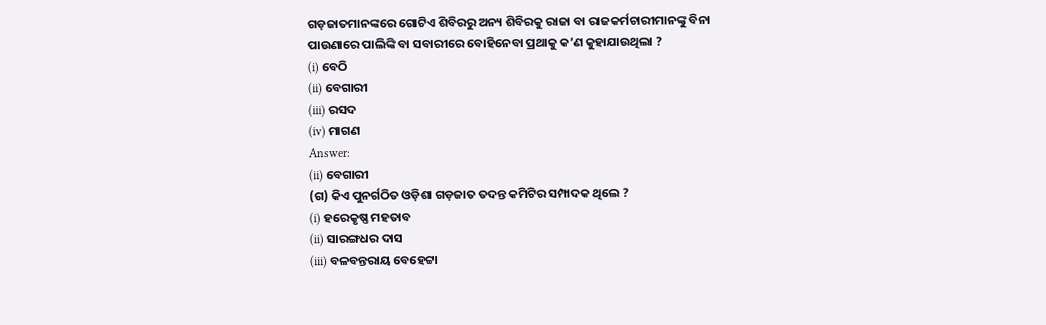ଗଡ଼ଜାତମାନଙ୍କରେ ଗୋଟିଏ ଶିବିରରୁ ଅନ୍ୟ ଶିବିରକୁ ରାଜା ବା ରାଜକର୍ମଚାରୀମାନଙ୍କୁ ବିନା ପାଉଣାରେ ପାଲିଙ୍କି ବା ସବାରୀରେ ବୋହିନେବା ପ୍ରଥାକୁ କ’ଣ କୁହାଯାଉଥିଲା ?
(i) ବେଠି
(ii) ବେଗାରୀ
(iii) ରସଦ
(iv) ମାଗଣ
Answer:
(ii) ବେଗାରୀ
(ଗ) କିଏ ପୁନର୍ଗଠିତ ଓଡ଼ିଶା ଗଡ଼ଜାତ ତଦନ୍ତ କମିଟିର ସମ୍ପାଦକ ଥିଲେ ?
(i) ହରେକୃଷ୍ଣ ମହତାବ
(ii) ସାରଙ୍ଗଧର ଦାସ
(iii) ବଳବନ୍ତରାୟ ବେହେଟ୍ଟା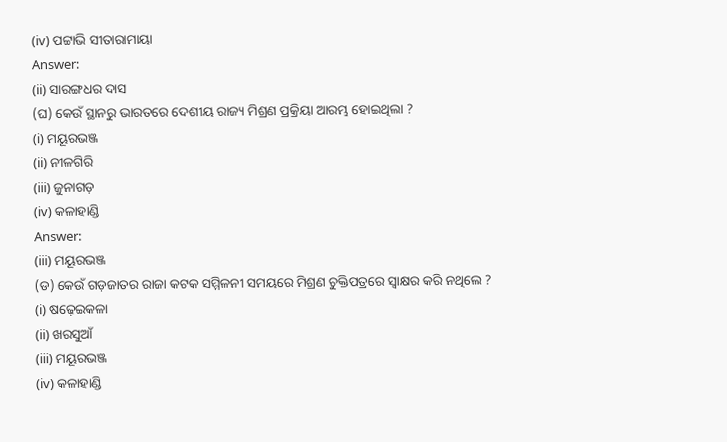(iv) ପଟ୍ଟାଭି ସୀତାରାମାୟା
Answer:
(ii) ସାରଙ୍ଗଧର ଦାସ
(ଘ) କେଉଁ ସ୍ଥାନରୁ ଭାରତରେ ଦେଶୀୟ ରାଜ୍ୟ ମିଶ୍ରଣ ପ୍ରକ୍ରିୟା ଆରମ୍ଭ ହୋଇଥିଲା ?
(i) ମୟୂରଭଞ୍ଜ
(ii) ନୀଳଗିରି
(iii) ଜୁନାଗଡ଼
(iv) କଳାହାଣ୍ଡି
Answer:
(iii) ମୟୂରଭଞ୍ଜ
(ଡ) କେଉଁ ଗଡ଼ଜାତର ରାଜା କଟକ ସମ୍ମିଳନୀ ସମୟରେ ମିଶ୍ରଣ ଚୁକ୍ତିପତ୍ରରେ ସ୍ଵାକ୍ଷର କରି ନଥିଲେ ?
(i) ଷଢ଼େଇକଳା
(ii) ଖରସୁଆଁ
(iii) ମୟୂରଭଞ୍ଜ
(iv) କଳାହାଣ୍ଡି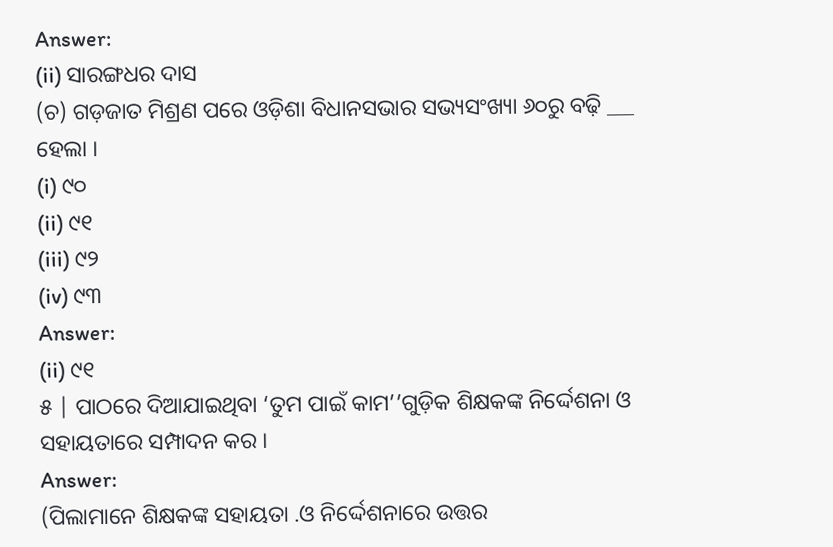Answer:
(ii) ସାରଙ୍ଗଧର ଦାସ
(ଚ) ଗଡ଼ଜାତ ମିଶ୍ରଣ ପରେ ଓଡ଼ିଶା ବିଧାନସଭାର ସଭ୍ୟସଂଖ୍ୟା ୬୦ରୁ ବଢ଼ି ___ ହେଲା ।
(i) ୯୦
(ii) ୯୧
(iii) ୯୨
(iv) ୯୩
Answer:
(ii) ୯୧
୫ | ପାଠରେ ଦିଆଯାଇଥିବା ‘ତୁମ ପାଇଁ କାମ’’ଗୁଡ଼ିକ ଶିକ୍ଷକଙ୍କ ନିର୍ଦ୍ଦେଶନା ଓ ସହାୟତାରେ ସମ୍ପାଦନ କର ।
Answer:
(ପିଲାମାନେ ଶିକ୍ଷକଙ୍କ ସହାୟତା .ଓ ନିର୍ଦ୍ଦେଶନାରେ ଉତ୍ତର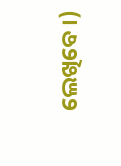ଲେଖିବେ ।)